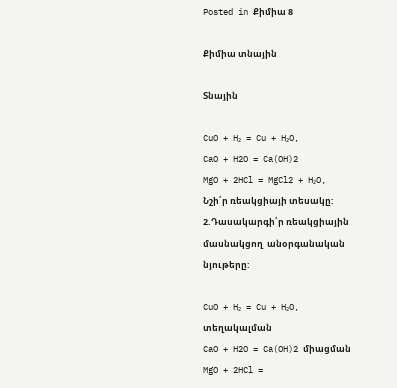Posted in Քիմիա 8

Քիմիա տնային

Տնային

CuO + H₂ = Cu + H₂O,
CaO + H2O = Ca(OH)2
MgO + 2HCl = MgCl2 + H₂O,
Նշի՛ր ռեակցիայի տեսակը:
2.Դասակարգի՛ր ռեակցիային մասնակցող  անօրգանական նյութերը:

CuO + H₂ = Cu + H₂O, տեղակալման
CaO + H2O = Ca(OH)2 միացման
MgO + 2HCl =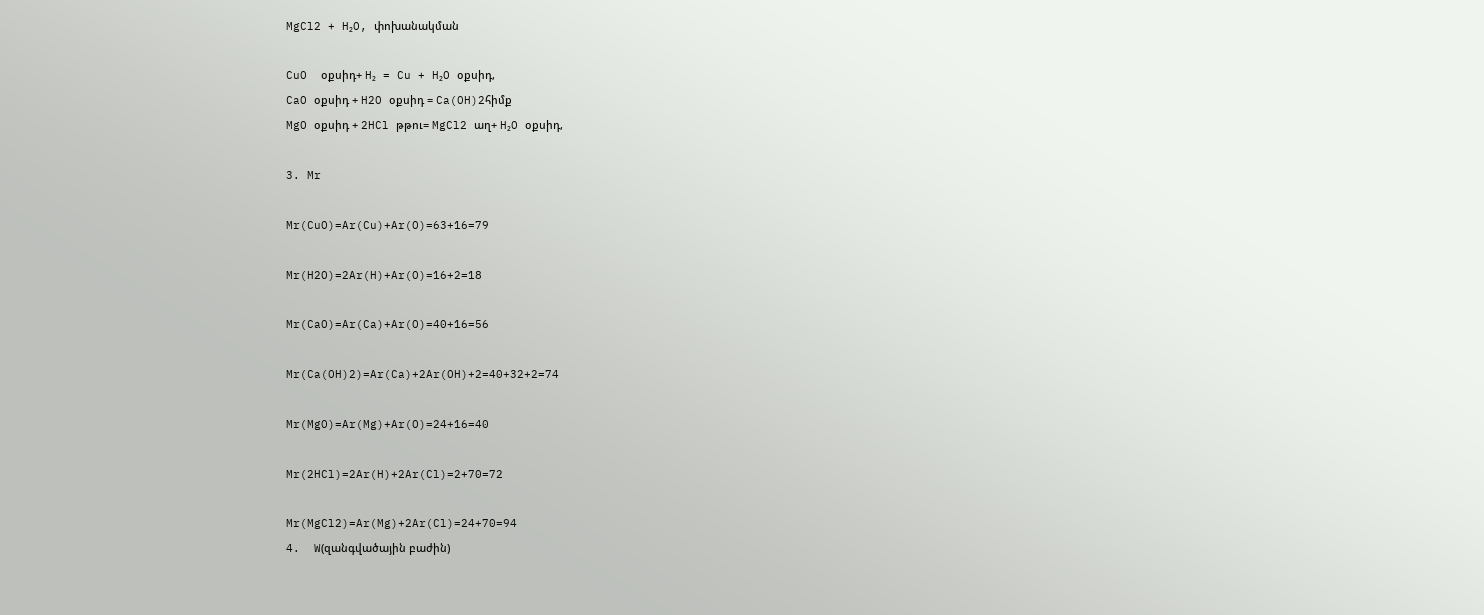MgCl2 + H₂O, փոխանակման

CuO  օքսիդ+ H₂ = Cu + H₂O օքսիդ,
CaO օքսիդ + H2O օքսիդ = Ca(OH)2հիմք
MgO օքսիդ + 2HCl թթու= MgCl2 աղ+ H₂O օքսիդ,

3. Mr

Mr(CuO)=Ar(Cu)+Ar(O)=63+16=79

Mr(H2O)=2Ar(H)+Ar(O)=16+2=18

Mr(CaO)=Ar(Ca)+Ar(O)=40+16=56

Mr(Ca(OH)2)=Ar(Ca)+2Ar(OH)+2=40+32+2=74

Mr(MgO)=Ar(Mg)+Ar(O)=24+16=40

Mr(2HCl)=2Ar(H)+2Ar(Cl)=2+70=72

Mr(MgCl2)=Ar(Mg)+2Ar(Cl)=24+70=94
4.  W(զանգվածային բաժին)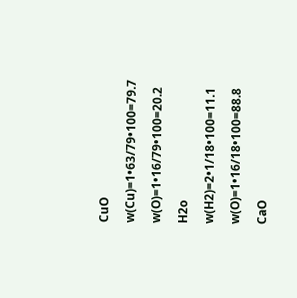CuO

w(Cu)=1•63/79•100=79.7

w(O)=1•16/79•100=20.2

H2o

w(H2)=2•1/18•100=11.1

w(O)=1•16/18•100=88.8

CaO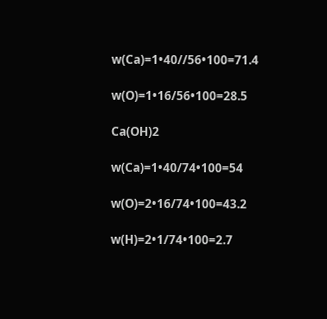w(Ca)=1•40//56•100=71.4

w(O)=1•16/56•100=28.5

Ca(OH)2

w(Ca)=1•40/74•100=54

w(O)=2•16/74•100=43.2

w(H)=2•1/74•100=2.7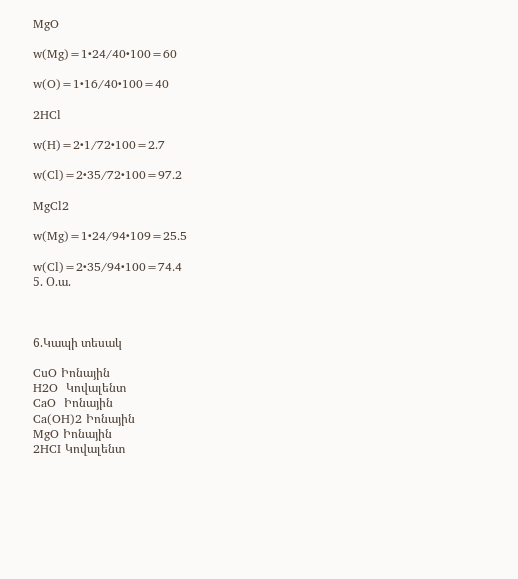MgO

w(Mg)=1•24/40•100=60

w(O)=1•16/40•100=40

2HCl

w(H)=2•1/72•100=2.7

w(Cl)=2•35/72•100=97.2

MgCl2

w(Mg)=1•24/94•109=25.5

w(Cl)=2•35/94•100=74.4
5. Օ.ա.



6.Կապի տեսակ

CuO Իոնային
H2O  Կովալենտ
CaO  Իոնային
Ca(OH)2 Իոնային
MgO Իոնային
2HCI Կովալենտ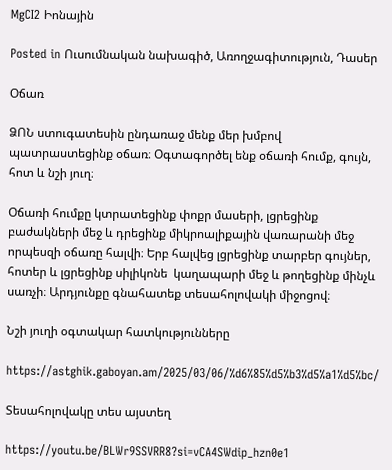MgCI2 Իոնային

Posted in Ուսումնական նախագիծ, Առողջագիտություն, Դասեր

Օճառ

ՁՈՆ ստուգատեսին ընդառաջ մենք մեր խմբով պատրաստեցինք օճառ։ Օգտագործել ենք օճառի հումք, գույն, հոտ և նշի յուղ։

Օճառի հումքը կտրատեցինք փոքր մասերի, լցրեցինք բաժակների մեջ և դրեցինք միկրոալիքային վառարանի մեջ որպեսզի օճառը հալվի։ Երբ հալվեց լցրեցինք տարբեր գույներ, հոտեր և լցրեցինք սիլիկոնե  կաղապարի մեջ և թողեցինք մինչև սառչի։ Արդյունքը գնահատեք տեսահոլովակի միջոցով։

Նշի յուղի օգտակար հատկությունները

https://astghik.gaboyan.am/2025/03/06/%d6%85%d5%b3%d5%a1%d5%bc/

Տեսահոլովակը տես այստեղ

https://youtu.be/BLWr9SSVRR8?si=vCA4SWdip_hzn0e1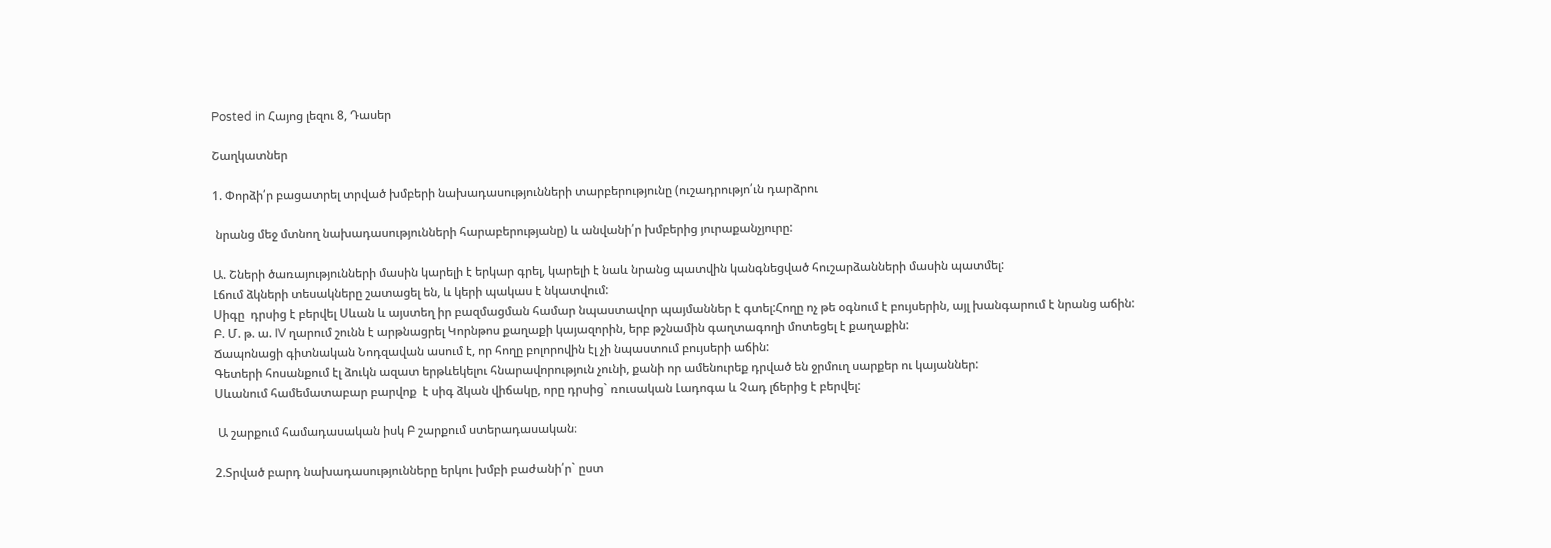Posted in Հայոց լեզու 8, Դասեր

Շաղկատներ

1. Փորձի՛ր բացատրել տրված խմբերի նախադասությունների տարբերությունը (ուշադրությո՛ւն դարձրու

 նրանց մեջ մտնող նախադասությունների հարաբերությանը) և անվանի՛ր խմբերից յուրաքանչյուրը:

Ա. Շների ծառայությունների մասին կարելի է երկար գրել, կարելի է նաև նրանց պատվին կանգնեցված հուշարձանների մասին պատմել:
Լճում ձկների տեսակները շատացել են, և կերի պակաս է նկատվում:
Սիգը  դրսից է բերվել Սևան և այստեղ իր բազմացման համար նպաստավոր պայմաններ է գտել:Հողը ոչ թե օգնում է բույսերին, այլ խանգարում է նրանց աճին:
Բ. Մ. թ. ա. IV ղարում շունն է արթնացրել Կորնթոս քաղաքի կայազորին, երբ թշնամին գաղտագողի մոտեցել է քաղաքին:
Ճապոնացի գիտնական Նոդզավան ասում է, որ հողը բոլորովին էլ չի նպաստում բույսերի աճին:
Գետերի հոսանքում էլ ձուկն ազատ երթևեկելու հնարավորություն չունի, քանի որ ամենուրեք դրված են ջրմուղ սարքեր ու կայաններ:
Սևանում համեմատաբար բարվոք  է սիգ ձկան վիճակը, որը դրսից` ռուսական Լադոգա և Չադ լճերից է բերվել:

 Ա շարքում համադասական իսկ Բ շարքում ստերադասական։

2.Տրված բարդ նախադասությունները երկու խմբի բաժանի՛ր` ըստ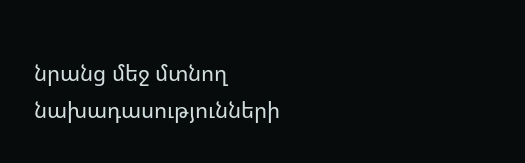նրանց մեջ մտնող նախադասությունների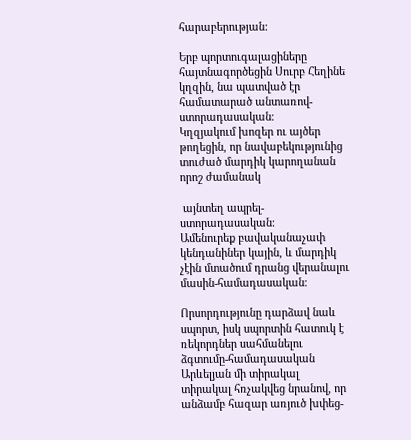հարաբերության:

Երբ պորտուգալացիները հայտնագործեցին Սուրբ Հեղինե կղզին, նա պատված էր համատարած անտառով-ստորադասական։
Կղզյակում խոզեր ու այծեր թողեցին, որ նավաբեկությունից տուժած մարդիկ կարողանան որոշ ժամանակ

 այնտեղ ապրել-ստորադասական։
Ամենուրեք բավականաչափ կենդանիներ կային, և մարդիկ չէին մտածում դրանց վերանալու մասին-համադասական։

Որսորդությունը դարձավ նաև սպորտ, իսկ սպորտին հատուկ է ռեկորդներ սահմանելու ձգտումը-համադասական
Արևելյան մի տիրակալ տիրակալ հռչակվեց նրանով, որ անձամբ հազար առյուծ խփեց-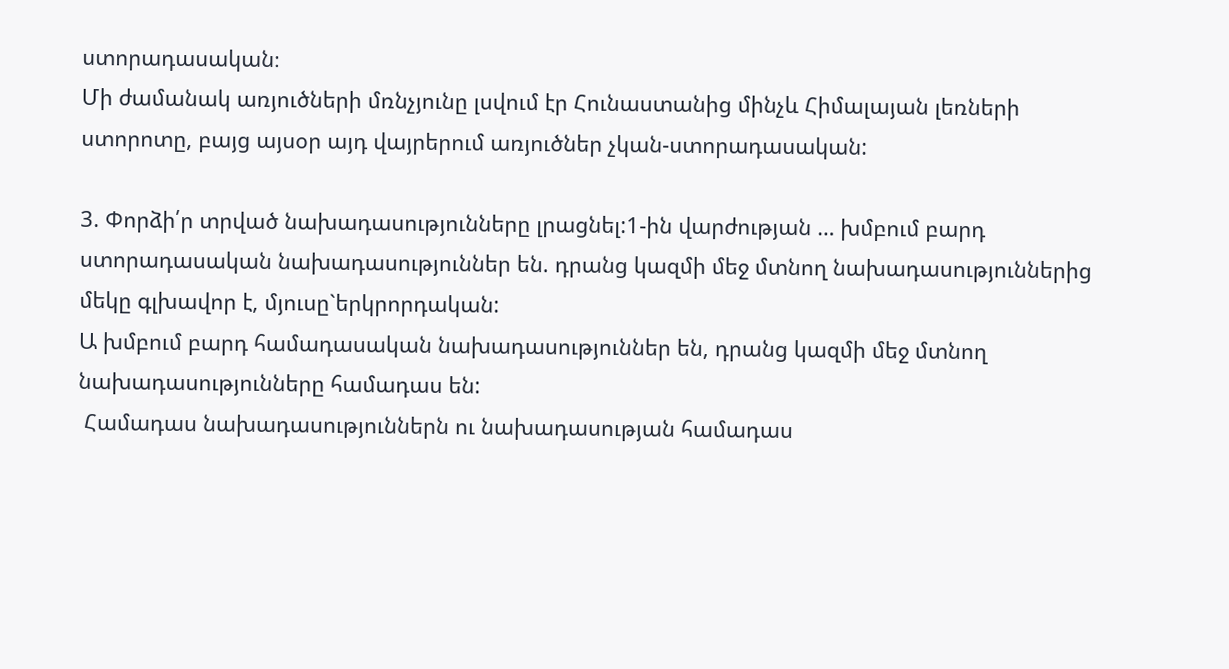ստորադասական։
Մի ժամանակ առյուծների մռնչյունը լսվում էր Հունաստանից մինչև Հիմալայան լեռների ստորոտը, բայց այսօր այդ վայրերում առյուծներ չկան-ստորադասական:

3. Փորձի՛ր տրված նախադասությունները լրացնել:1-ին վարժության … խմբում բարդ ստորադասական նախադասություններ են. դրանց կազմի մեջ մտնող նախադասություններից մեկը գլխավոր է, մյուսը`երկրորդական:
Ա խմբում բարդ համադասական նախադասություններ են, դրանց կազմի մեջ մտնող նախադասությունները համադաս են:
 Համադաս նախադասություններն ու նախադասության համադաս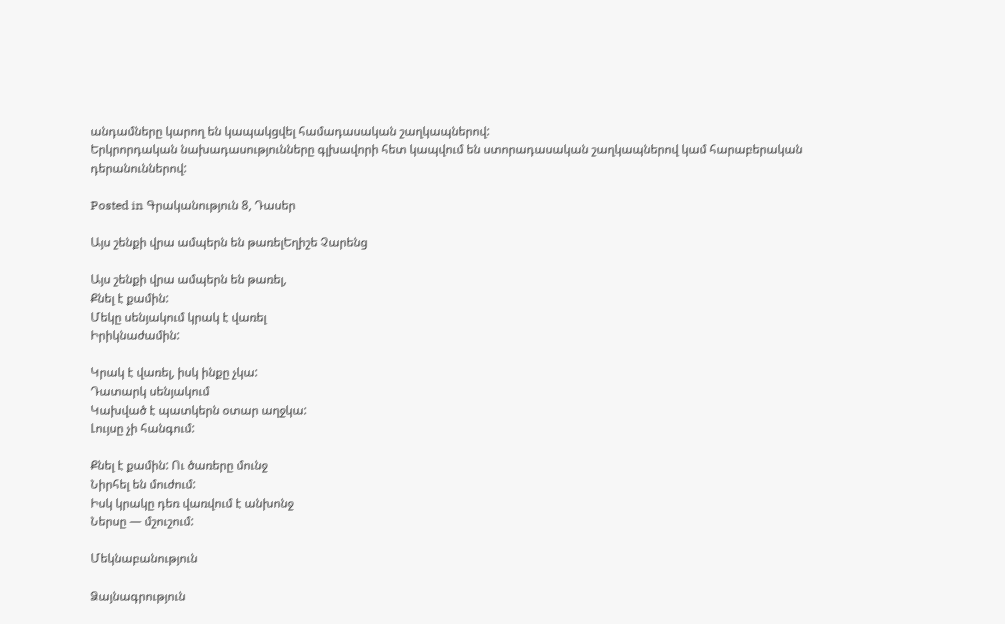անդամները կարող են կապակցվել համադասական շաղկապներով:
Երկրորդական նախադասությունները գլխավորի հետ կապվում են ստորադասական շաղկապներով կամ հարաբերական դերանուններով:

Posted in Գրականություն 8, Դասեր

Այս շենքի վրա ամպերն են թառելԵղիշե Չարենց

Այս շենքի վրա ամպերն են թառել,
Քնել է քամին:
Մեկը սենյակում կրակ է վառել
Իրիկնաժամին:

Կրակ է վառել, իսկ ինքը չկա:
Դատարկ սենյակում
Կախված է պատկերն օտար աղջկա:
Լույսը չի հանգում:

Քնել է քամին: Ու ծառերը մունջ
Նիրհել են մուժում:
Իսկ կրակը դեռ վառվում է անխոնջ
Ներսը — մշուշում:

Մեկնաբանություն

Ձայնագրություն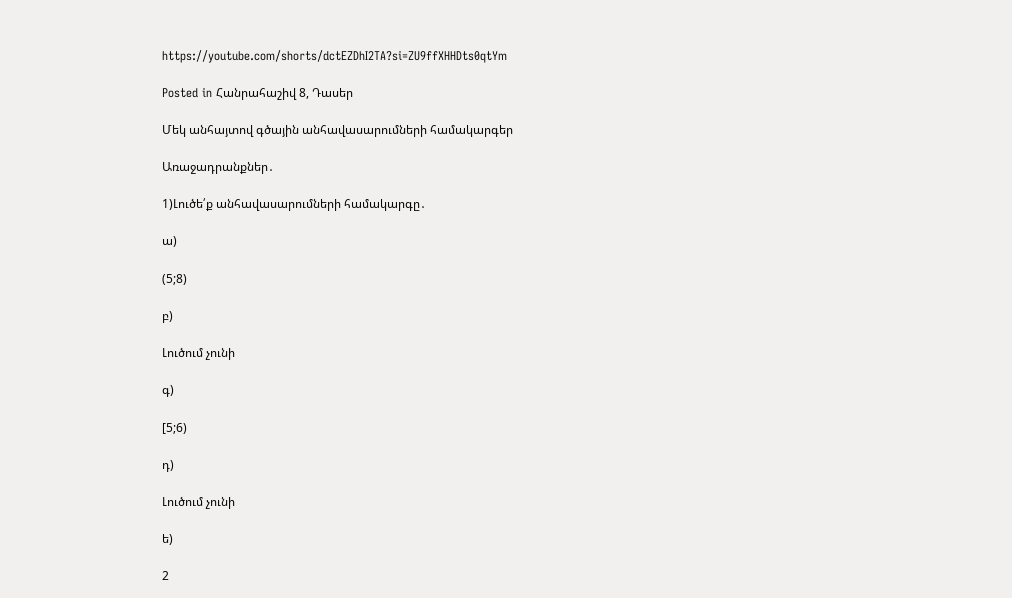https://youtube.com/shorts/dctEZDhI2TA?si=ZU9ffXHHDts0qtYm

Posted in Հանրահաշիվ 8, Դասեր

Մեկ անհայտով գծային անհավասարումների համակարգեր

Առաջադրանքներ․

1)Լուծե՛ք անհավասարումների համակարգը․

ա)

(5;8)

բ)

Լուծում չունի

գ)

[5;6)

դ)

Լուծում չունի

ե)

2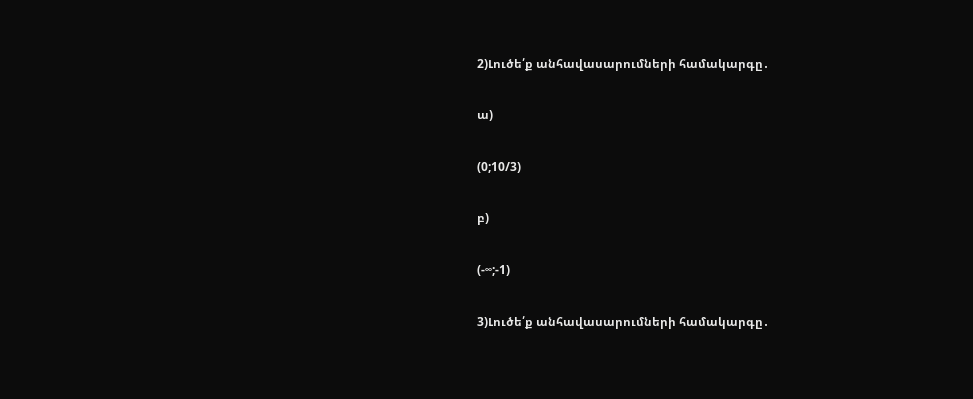2)Լուծե՛ք անհավասարումների համակարգը․

ա)

(0;10/3)

բ)

(-∞;-1)

3)Լուծե՛ք անհավասարումների համակարգը․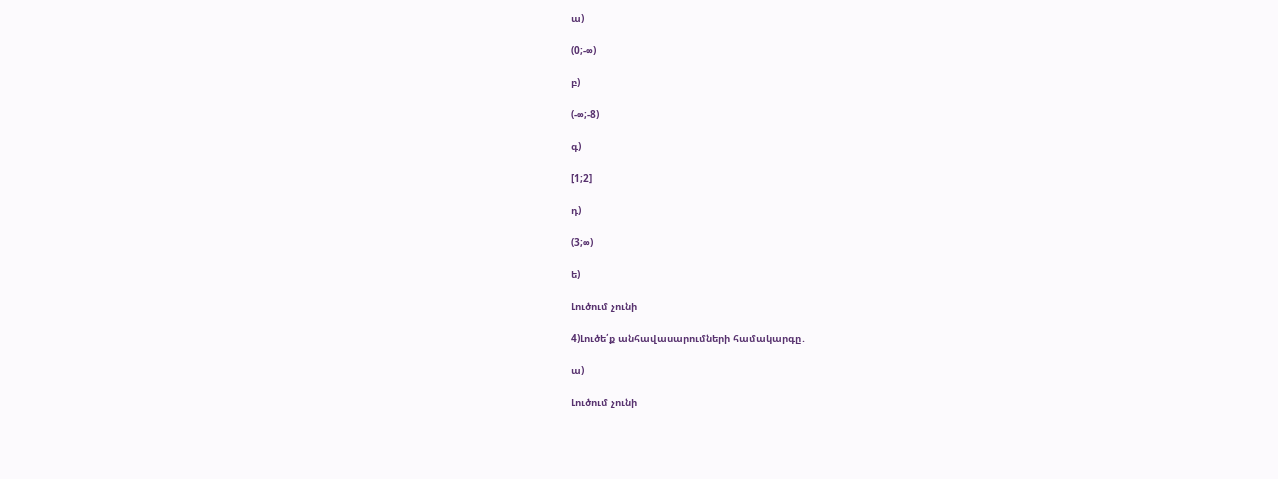ա)

(0;-∞)

բ)

(-∞;-8)

գ)

[1;2]

դ)

(3;∞)

ե)

Լուծում չունի

4)Լուծե՛ք անհավասարումների համակարգը․

ա)

Լուծում չունի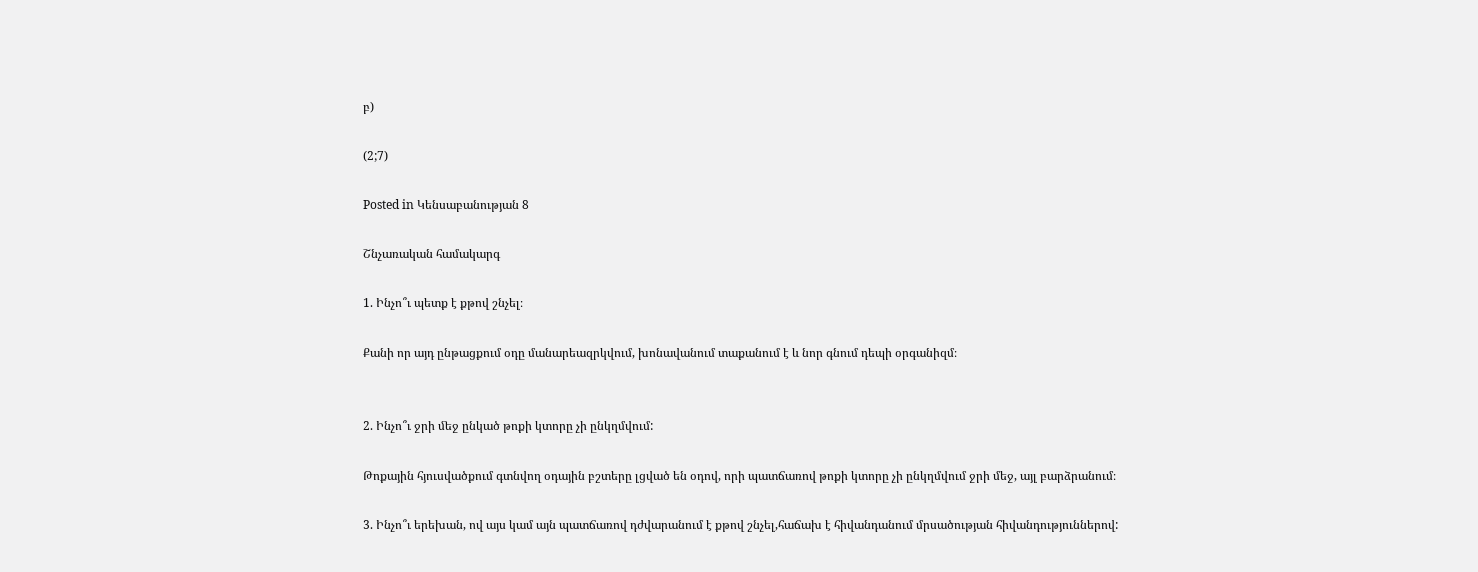բ)

(2;7)

Posted in Կենսաբանության 8

Շնչառական համակարգ

1. Ինչո՞ւ պետք է քթով շնչել։

Քանի որ այդ ընթացքում օդը մանարեազրկվում, խոնավանում տաքանում է և նոր գնում դեպի օրգանիզմ։


2. Ինչո՞ւ ջրի ﬔջ ընկած թոքի կտորը չի ընկղմվում:

Թոքային հյուսվածքում գտնվող օդային բշտերը լցված են օդով, որի պատճառով թոքի կտորը չի ընկղմվում ջրի մեջ, այլ բարձրանում։

3. Ինչո՞ւ երեխան, ով այս կամ այն պատճառով դժվարանում է քթով շնչել,հաճախ է հիվանդանում մրսածության հիվանդություններով: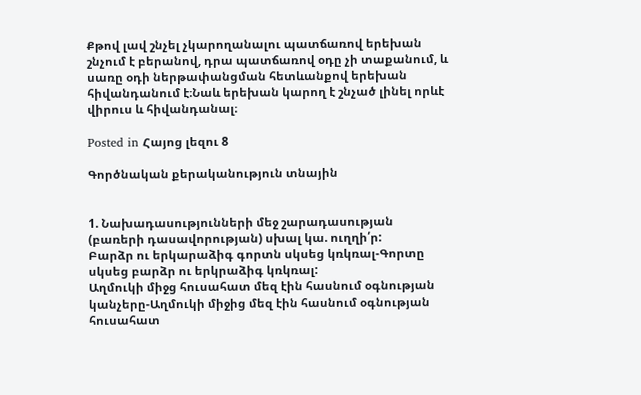Քթով լավ շնչել չկարողանալու պատճառով երեխան շնչում է բերանով, դրա պատճառով օդը չի տաքանում, և սառը օդի ներթափանցման հետևանքով երեխան հիվանդանում է։Նաև երեխան կարող է շնչած լինել որևէ վիրուս և հիվանդանալ։

Posted in Հայոց լեզու 8

Գործնական քերականություն տնային


1. Նախադասությունների մեջ շարադասության (բառերի դասավորության) սխալ կա. ուղղի՛ր:
Բարձր ու երկարաձիգ գորտն սկսեց կռկռալ-Գորտը սկսեց բարձր ու երկրաձիգ կռկռալ:
Աղմուկի միջց հուսահատ մեզ էին հասնում օգնության կանչերը-Աղմուկի միջից մեզ էին հասնում օգնության հուսահատ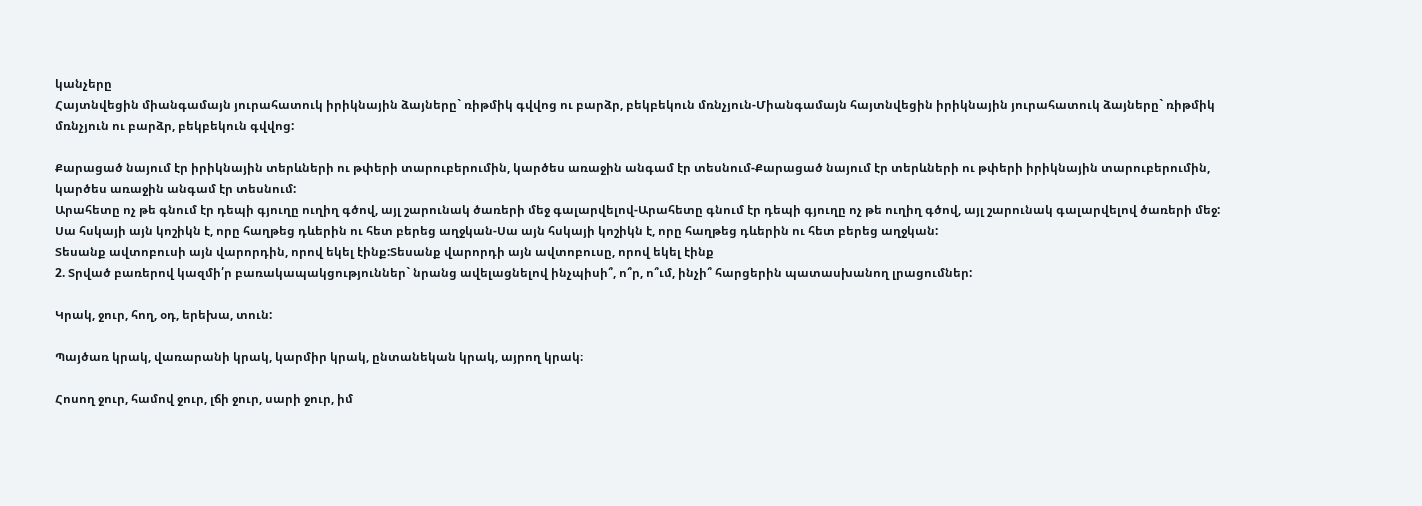կանչերը
Հայտնվեցին միանգամայն յուրահատուկ իրիկնային ձայները` ռիթմիկ գվվոց ու բարձր, բեկբեկուն մռնչյուն-Միանգամայն հայտնվեցին իրիկնային յուրահատուկ ձայները` ռիթմիկ մռնչյուն ու բարձր, բեկբեկուն գվվոց:

Քարացած նայում էր իրիկնային տերևների ու թփերի տարուբերումին, կարծես առաջին անգամ էր տեսնում-Քարացած նայում էր տերևների ու թփերի իրիկնային տարուբերումին, կարծես առաջին անգամ էր տեսնում:
Արահետը ոչ թե գնում էր դեպի գյուղը ուղիղ գծով, այլ շարունակ ծառերի մեջ գալարվելով-Արահետը գնում էր դեպի գյուղը ոչ թե ուղիղ գծով, այլ շարունակ գալարվելով ծառերի մեջ:
Սա հսկայի այն կոշիկն է, որը հաղթեց դևերին ու հետ բերեց աղջկան-Սա այն հսկայի կոշիկն է, որը հաղթեց դևերին ու հետ բերեց աղջկան:
Տեսանք ավտոբուսի այն վարորդին, որով եկել էինք:Տեսանք վարորդի այն ավտոբուսը, որով եկել էինք
2. Տրված բառերով կազմի՛ր բառակապակցություններ` նրանց ավելացնելով ինչպիսի՞, ո՞ր, ո՞ւմ, ինչի՞ հարցերին պատասխանող լրացումներ:

Կրակ, ջուր, հող, օդ, երեխա, տուն:

Պայծառ կրակ, վառարանի կրակ, կարմիր կրակ, ընտանեկան կրակ, այրող կրակ։

Հոսող ջուր, համով ջուր, լճի ջուր, սարի ջուր, իմ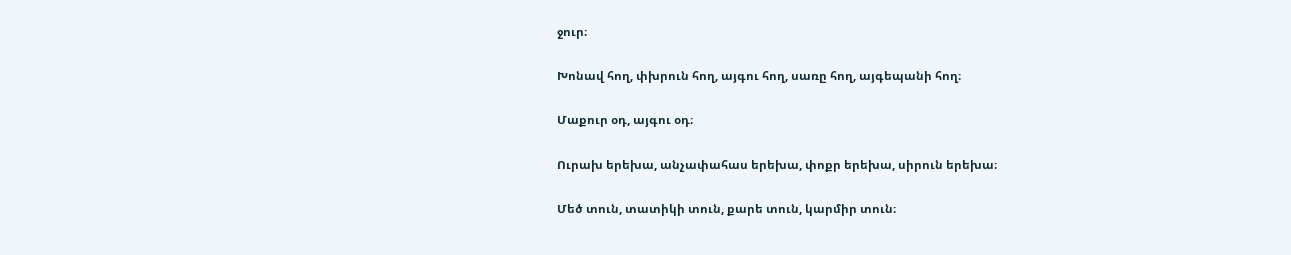ջուր։

Խոնավ հող, փխրուն հող, այգու հող, սառը հող, այգեպանի հող։

Մաքուր օդ, այգու օդ։

Ուրախ երեխա, անչափահաս երեխա, փոքր երեխա, սիրուն երեխա։

Մեծ տուն, տատիկի տուն, քարե տուն, կարմիր տուն։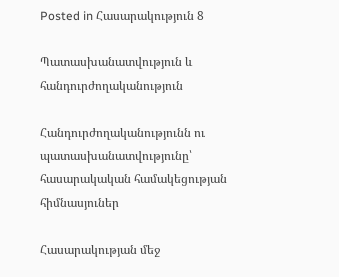Posted in Հասարակություն 8

Պատասխանատվություն և հանդուրժողականություն

Հանդուրժողականությունն ու պատասխանատվությունը՝ հասարակական համակեցության հիմնասյուներ

Հասարակության մեջ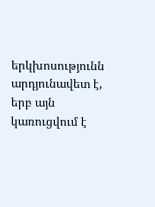երկխոսությունն արդյունավետ է, երբ այն կառուցվում է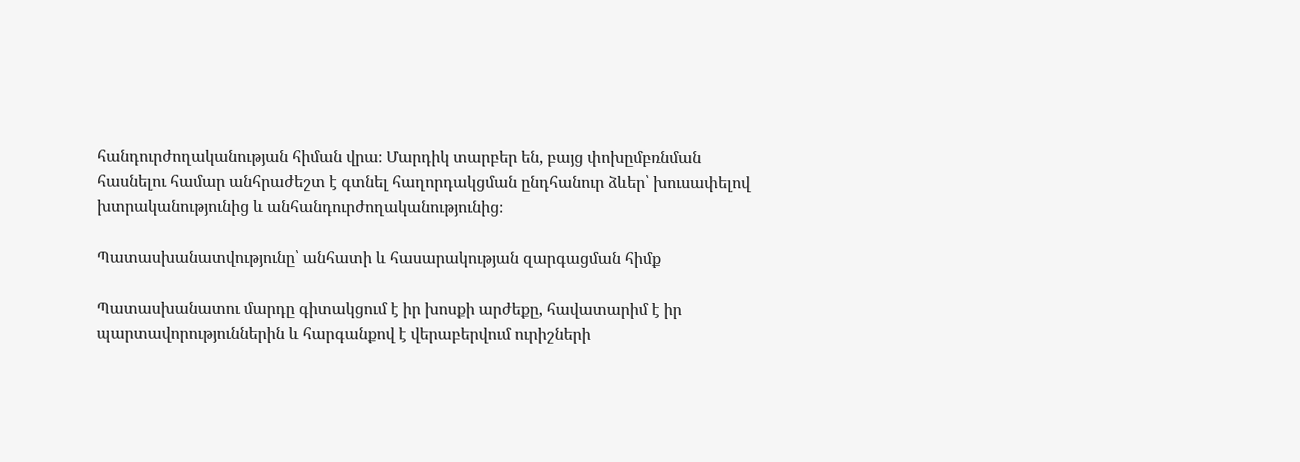հանդուրժողականության հիման վրա։ Մարդիկ տարբեր են, բայց փոխըմբռնման հասնելու համար անհրաժեշտ է գտնել հաղորդակցման ընդհանուր ձևեր՝ խուսափելով խտրականությունից և անհանդուրժողականությունից։

Պատասխանատվությունը՝ անհատի և հասարակության զարգացման հիմք

Պատասխանատու մարդը գիտակցում է իր խոսքի արժեքը, հավատարիմ է իր պարտավորություններին և հարգանքով է վերաբերվում ուրիշների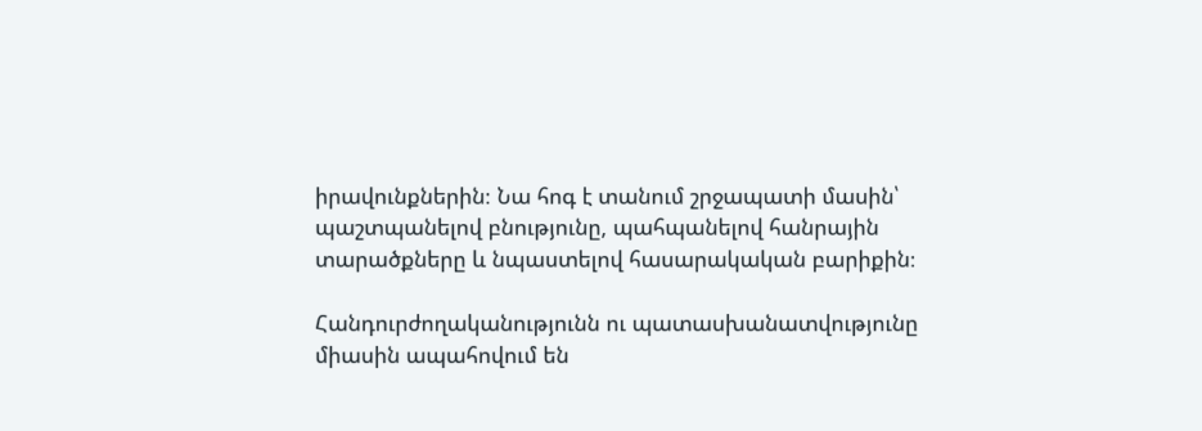իրավունքներին։ Նա հոգ է տանում շրջապատի մասին՝ պաշտպանելով բնությունը, պահպանելով հանրային տարածքները և նպաստելով հասարակական բարիքին։

Հանդուրժողականությունն ու պատասխանատվությունը միասին ապահովում են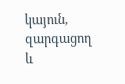կայուն, զարգացող և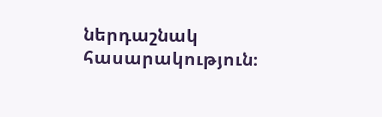ներդաշնակ հասարակություն։